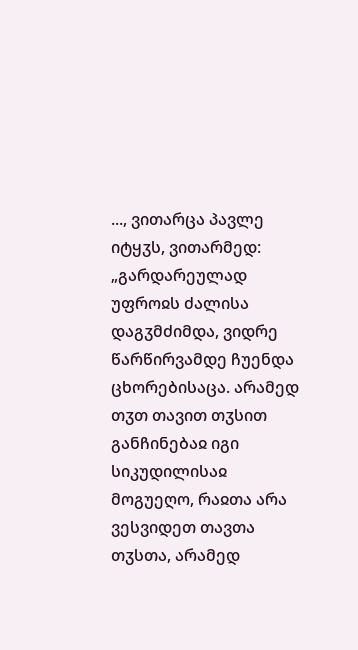..., ვითარცა პავლე იტყჳს, ვითარმედ: „გარდარეულად უფროჲს ძალისა დაგჳმძიმდა, ვიდრე წარწირვამდე ჩუენდა ცხორებისაცა. არამედ თჳთ თავით თჳსით განჩინებაჲ იგი სიკუდილისაჲ მოგუეღო, რაჲთა არა ვესვიდეთ თავთა თჳსთა, არამედ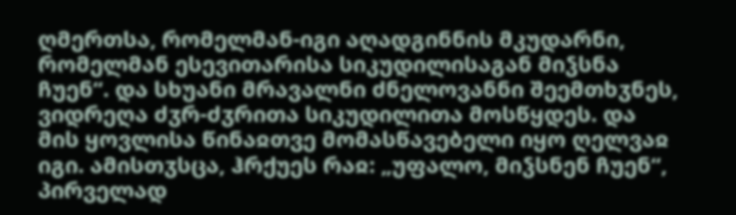ღმერთსა, რომელმან-იგი აღადგინნის მკუდარნი, რომელმან ესევითარისა სიკუდილისაგან მიჴსნა ჩუენ“. და სხუანი მრავალნი ძნელოვანნი შეემთხჳნეს, ვიდრეღა ძჳრ-ძჳრითა სიკუდილითა მოსწყდეს. და მის ყოვლისა წინაჲთვე მომასწავებელი იყო ღელვაჲ იგი. ამისთჳსცა, ჰრქუეს რაჲ: „უფალო, მიჴსნენ ჩუენ“, პირველად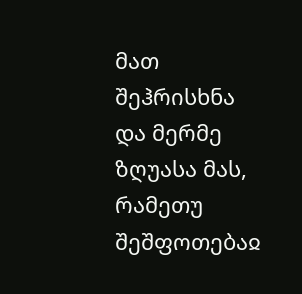მათ შეჰრისხნა და მერმე ზღუასა მას, რამეთუ შეშფოთებაჲ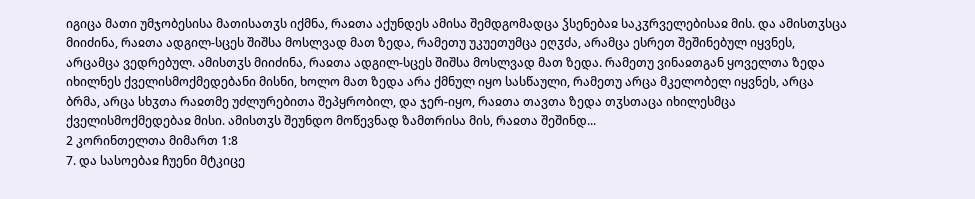იგიცა მათი უმჯობესისა მათისათჳს იქმნა, რაჲთა აქუნდეს ამისა შემდგომადცა ჴსენებაჲ საკჳრველებისაჲ მის. და ამისთჳსცა მიიძინა, რაჲთა ადგილ-სცეს შიშსა მოსლვად მათ ზედა, რამეთუ უკუეთუმცა ეღჳძა, არამცა ესრეთ შეშინებულ იყვნეს, არცამცა ვედრებულ. ამისთჳს მიიძინა, რაჲთა ადგილ-სცეს შიშსა მოსლვად მათ ზედა. რამეთუ ვინაჲთგან ყოველთა ზედა იხილნეს ქველისმოქმედებანი მისნი, ხოლო მათ ზედა არა ქმნულ იყო სასწაული, რამეთუ არცა მკელობელ იყვნეს, არცა ბრმა, არცა სხჳთა რაჲთმე უძლურებითა შეპყრობილ, და ჯერ-იყო, რაჲთა თავთა ზედა თჳსთაცა იხილესმცა ქველისმოქმედებაჲ მისი. ამისთჳს შეუნდო მოწევნად ზამთრისა მის, რაჲთა შეშინდ...
2 კორინთელთა მიმართ 1:8
7. და სასოებაჲ ჩუენი მტკიცე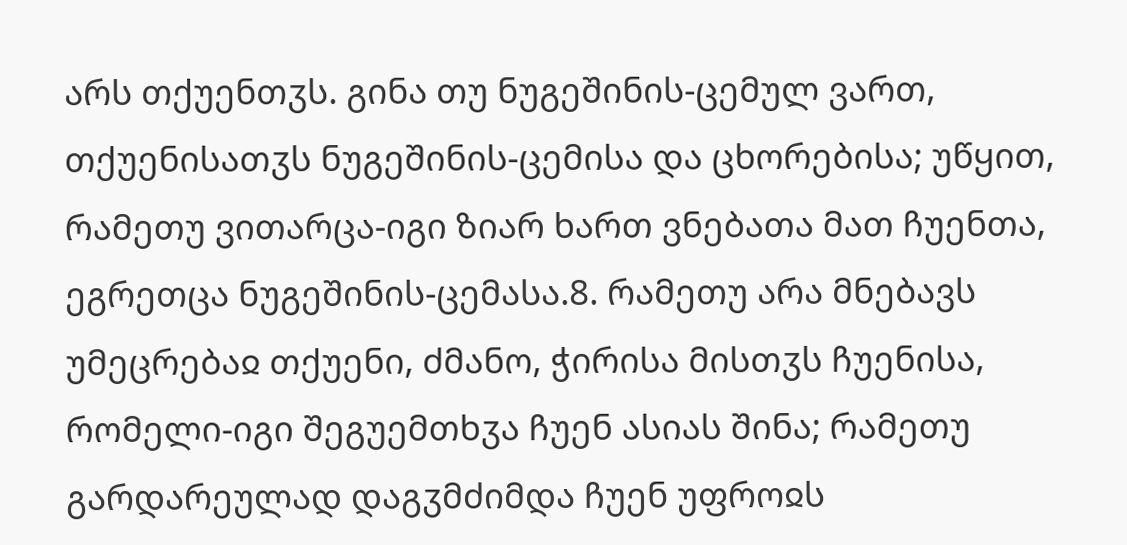არს თქუენთჳს. გინა თუ ნუგეშინის-ცემულ ვართ, თქუენისათჳს ნუგეშინის-ცემისა და ცხორებისა; უწყით, რამეთუ ვითარცა-იგი ზიარ ხართ ვნებათა მათ ჩუენთა, ეგრეთცა ნუგეშინის-ცემასა.8. რამეთუ არა მნებავს უმეცრებაჲ თქუენი, ძმანო, ჭირისა მისთჳს ჩუენისა, რომელი-იგი შეგუემთხჳა ჩუენ ასიას შინა; რამეთუ გარდარეულად დაგჳმძიმდა ჩუენ უფროჲს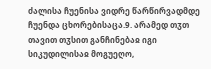ძალისა ჩუენისა ვიდრე წარწირვადმდე ჩუენდა ცხორებისაცა.9. არამედ თჳთ თავით თჳსით განჩინებაჲ იგი სიკუდილისაჲ მოგუეღო,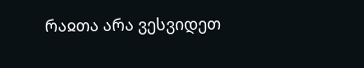რაჲთა არა ვესვიდეთ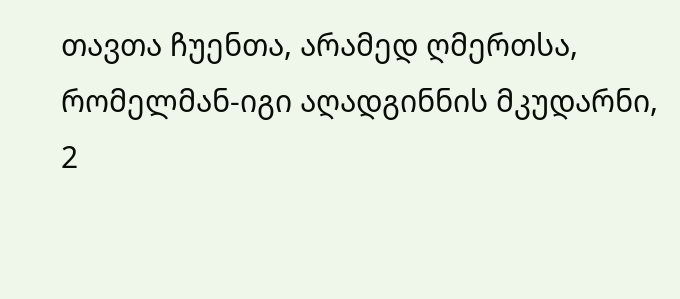თავთა ჩუენთა, არამედ ღმერთსა, რომელმან-იგი აღადგინნის მკუდარნი,
2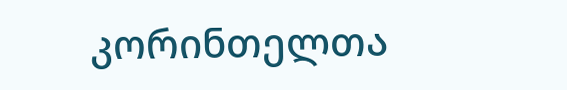კორინთელთა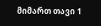მიმართ თავი 1